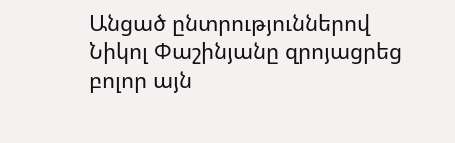Անցած ընտրություններով Նիկոլ Փաշինյանը զրոյացրեց բոլոր այն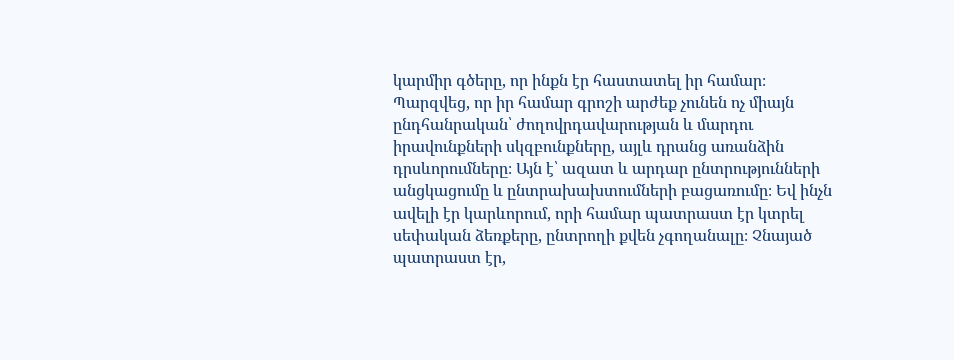կարմիր գծերը, որ ինքն էր հաստատել իր համար։ Պարզվեց, որ իր համար գրոշի արժեք չունեն ոչ միայն ընդհանրական՝ ժողովրդավարության և մարդու իրավունքների սկզբունքները, այլև դրանց առանձին դրսևորումները։ Այն է՝ ազատ և արդար ընտրությունների անցկացումը և ընտրախախտումների բացառումը։ Եվ ինչն ավելի էր կարևորում, որի համար պատրաստ էր կտրել սեփական ձեռքերը, ընտրողի քվեն չգողանալը։ Չնայած պատրաստ էր,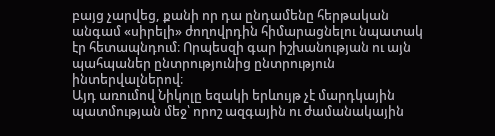բայց չարվեց, քանի որ դա ընդամենը հերթական անգամ «սիրելի» ժողովրդին հիմարացնելու նպատակ էր հետապնդում։ Որպեսզի գար իշխանության ու այն պահպաներ ընտրությունից ընտրություն ինտերվալներով։
Այդ առումով Նիկոլը եզակի երևույթ չէ մարդկային պատմության մեջ՝ որոշ ազգային ու ժամանակային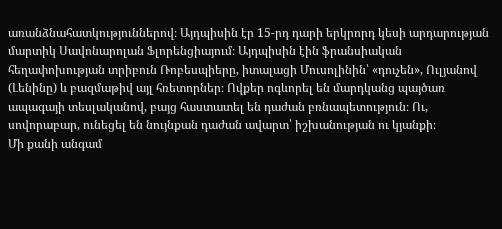առանձնահատկություններով։ Այդպիսին էր 15-րդ դարի երկրորդ կեսի արդարության մարտիկ Սավոնարոլան Ֆլորենցիայում։ Այդպիսին էին ֆրանսիական հեղափոխության տրիբուն Ռոբեսպիերը, իտալացի Մուսոլինին՝ «դուչեն», Ուլյանով (Լենինը) և բազմաթիվ այլ հռետորներ։ Ովքեր ոգևորել են մարդկանց պայծառ ապագայի տեսլականով, բայց հաստատել են դաժան բռնապետություն։ Ու, սովորաբար, ունեցել են նույնքան դաժան ավարտ՝ իշխանության ու կյանքի։
Մի քանի անգամ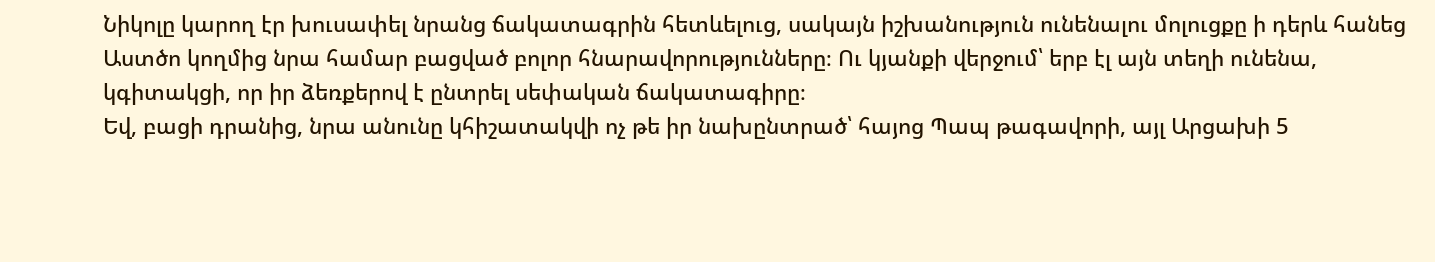Նիկոլը կարող էր խուսափել նրանց ճակատագրին հետևելուց, սակայն իշխանություն ունենալու մոլուցքը ի դերև հանեց Աստծո կողմից նրա համար բացված բոլոր հնարավորությունները։ Ու կյանքի վերջում՝ երբ էլ այն տեղի ունենա, կգիտակցի, որ իր ձեռքերով է ընտրել սեփական ճակատագիրը։
Եվ, բացի դրանից, նրա անունը կհիշատակվի ոչ թե իր նախընտրած՝ հայոց Պապ թագավորի, այլ Արցախի 5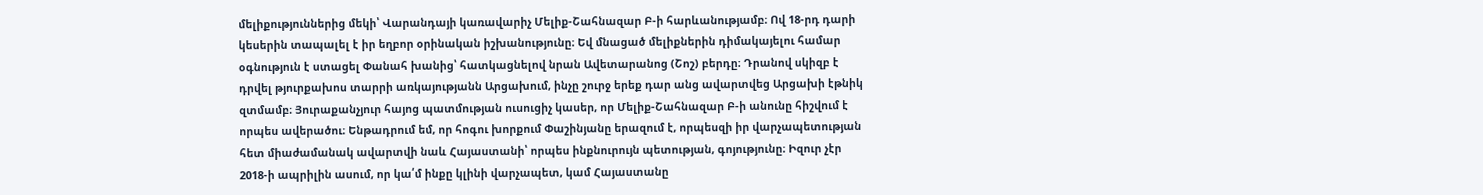մելիքություններից մեկի՝ Վարանդայի կառավարիչ Մելիք-Շահնազար Բ-ի հարևանությամբ։ Ով 18-րդ դարի կեսերին տապալել է իր եղբոր օրինական իշխանությունը։ Եվ մնացած մելիքներին դիմակայելու համար օգնություն է ստացել Փանահ խանից՝ հատկացնելով նրան Ավետարանոց (Շոշ) բերդը։ Դրանով սկիզբ է դրվել թյուրքախոս տարրի առկայությանն Արցախում, ինչը շուրջ երեք դար անց ավարտվեց Արցախի էթնիկ զտմամբ։ Յուրաքանչյուր հայոց պատմության ուսուցիչ կասեր, որ Մելիք-Շահնազար Բ-ի անունը հիշվում է որպես ավերածու։ Ենթադրում եմ, որ հոգու խորքում Փաշինյանը երազում է, որպեսզի իր վարչապետության հետ միաժամանակ ավարտվի նաև Հայաստանի՝ որպես ինքնուրույն պետության, գոյությունը։ Իզուր չէր 2018-ի ապրիլին ասում, որ կա՛մ ինքը կլինի վարչապետ, կամ Հայաստանը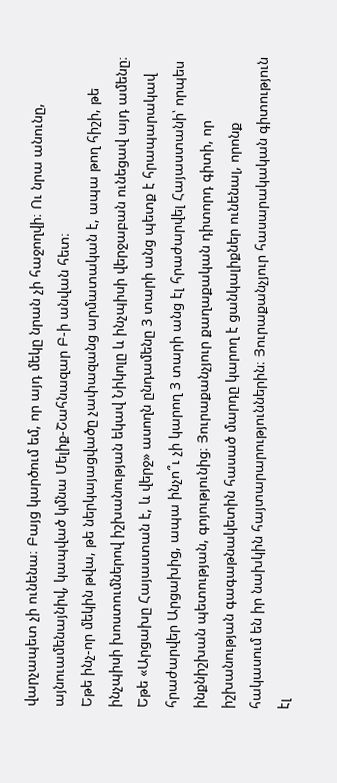վարչապետ չի ունենա։ Բայց կարծում եմ, որ այդ մեկը նրան չի հաջողվի։ Ու նրա անունը, այնուամենայնիվ, կապված կմնա Մելիք-Շահնազար Բ-ի անվան հետ։
Եթե ինչ-որ մեկին թվա, թե ներկայացվածը չափազանց արմատական է, ապա թող հիշի, թե ինչպիսի խոստումներով իշխանության եկավ Նիկոլը և ինչպիսի վերջաբան ունեցավ այդ ամենը։ Եթե «Արցախը Հայաստան է, և վերջ» ասողն ընդամենը 3 տարի անց պետք է հրապարակավ հրաժարվեր Արցախից, ապա ինչո՞ւ չի կարող 3 տարի անց էլ հրաժարվել Հայաստանի՝ որպես ինքնիշխան պետության, գոյությունից։ Յուրաքանչյուր քաղաքական դիտորդ գիտի, որ իշխանության գագաթնակետին հասած մարդը կարող է ցանկալիքներ ունենալ, որոնք հակասում են իր նախկին հայտարարություններին։ Յուրաքանչյուր հասարակական գիտություն էլ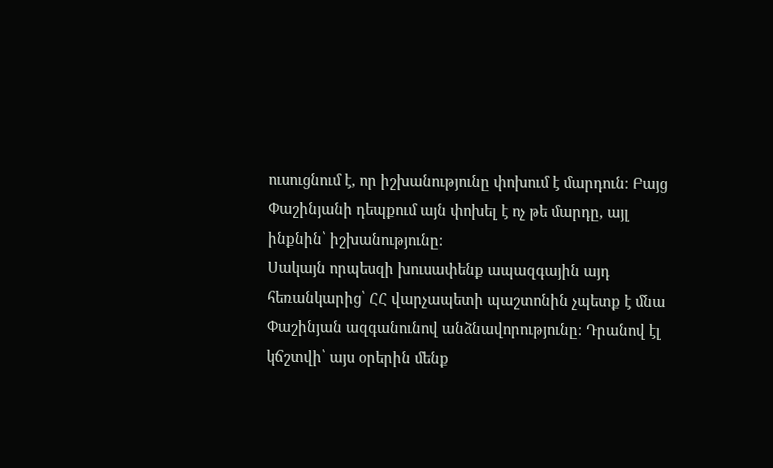ուսուցնում է, որ իշխանությունը փոխում է մարդուն։ Բայց Փաշինյանի դեպքում այն փոխել է ոչ թե մարդը, այլ ինքնին՝ իշխանությունը։
Սակայն որպեսզի խուսափենք ապազգային այդ հեռանկարից՝ ՀՀ վարչապետի պաշտոնին չպետք է մնա Փաշինյան ազգանունով անձնավորությունը։ Դրանով էլ կճշտվի՝ այս օրերին մենք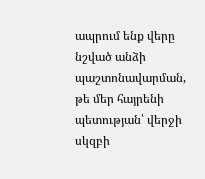ապրում ենք վերը նշված անձի պաշտոնավարման, թե մեր հայրենի պետության՝ վերջի սկզբի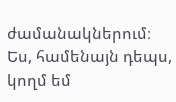ժամանակներում։ Ես, համենայն դեպս, կողմ եմ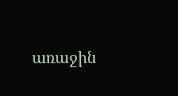առաջին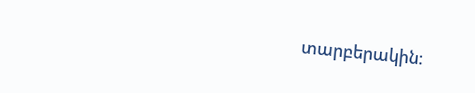տարբերակին։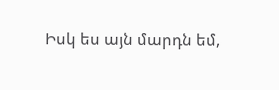Իսկ ես այն մարդն եմ,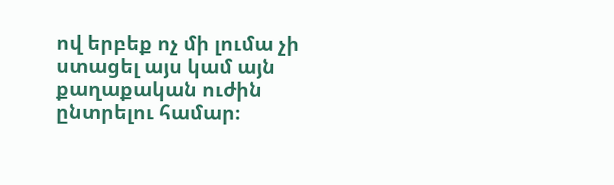ով երբեք ոչ մի լումա չի ստացել այս կամ այն քաղաքական ուժին ընտրելու համար։